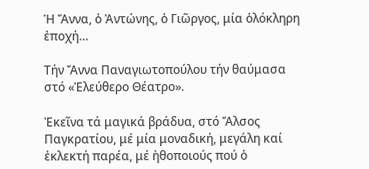Ἡ Ἄννα, ὁ Ἀντώνης, ὁ Γιῶργος, μία ὁλόκληρη ἐποχή…

Τήν Ἄννα Παναγιωτοπούλου τήν θαύμασα στό «Ἐλεύθερο Θέατρο».

Ἐκεῖνα τά μαγικά βράδυα, στό Ἄλσος Παγκρατίου, μέ μία μοναδική, μεγάλη καί ἐκλεκτή παρέα, μέ ἠθοποιούς πού ὁ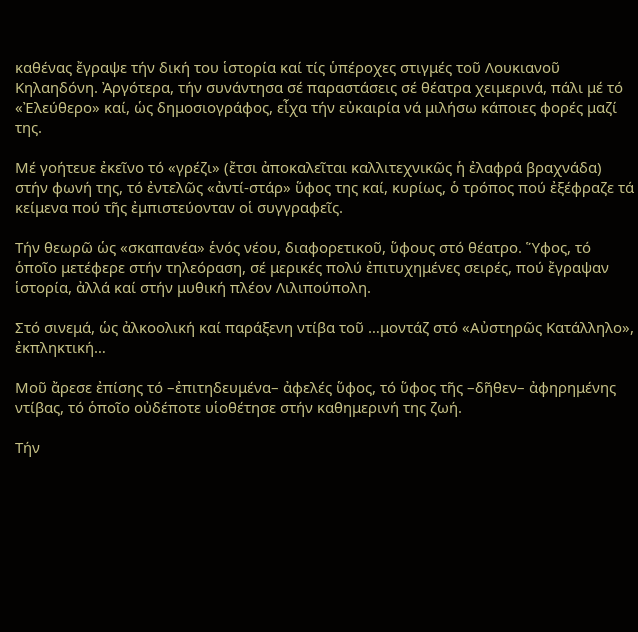καθένας ἔγραψε τήν δική του ἱστορία καί τίς ὑπέροχες στιγμές τοῦ Λουκιανοῦ Κηλαηδόνη. Ἀργότερα, τήν συνάντησα σέ παραστάσεις σέ θέατρα χειμερινά, πάλι μέ τό «Ἐλεύθερο» καί, ὡς δημοσιογράφος, εἶχα τήν εὐκαιρία νά μιλήσω κάποιες φορές μαζί της.

Μέ γοήτευε ἐκεῖνο τό «γρέζι» (ἔτσι ἀποκαλεῖται καλλιτεχνικῶς ἡ ἐλαφρά βραχνάδα) στήν φωνή της, τό ἐντελῶς «ἀντί-στάρ» ὕφος της καί, κυρίως, ὁ τρόπος πού ἐξέφραζε τά κείμενα πού τῆς ἐμπιστεύονταν οἱ συγγραφεῖς.

Τήν θεωρῶ ὡς «σκαπανέα» ἑνός νέου, διαφορετικοῦ, ὕφους στό θέατρο. Ὕφος, τό ὁποῖο μετέφερε στήν τηλεόραση, σέ μερικές πολύ ἐπιτυχημένες σειρές, πού ἔγραψαν ἱστορία, ἀλλά καί στήν μυθική πλέον Λιλιπούπολη.

Στό σινεμά, ὡς ἀλκοολική καί παράξενη ντίβα τοῦ …μοντάζ στό «Αὐστηρῶς Κατάλληλο», ἐκπληκτική…

Μοῦ ἄρεσε ἐπίσης τό –ἐπιτηδευμένα– ἀφελές ὕφος, τό ὕφος τῆς –δῆθεν– ἀφηρημένης ντίβας, τό ὁποῖο οὐδέποτε υἱοθέτησε στήν καθημερινή της ζωή.

Τήν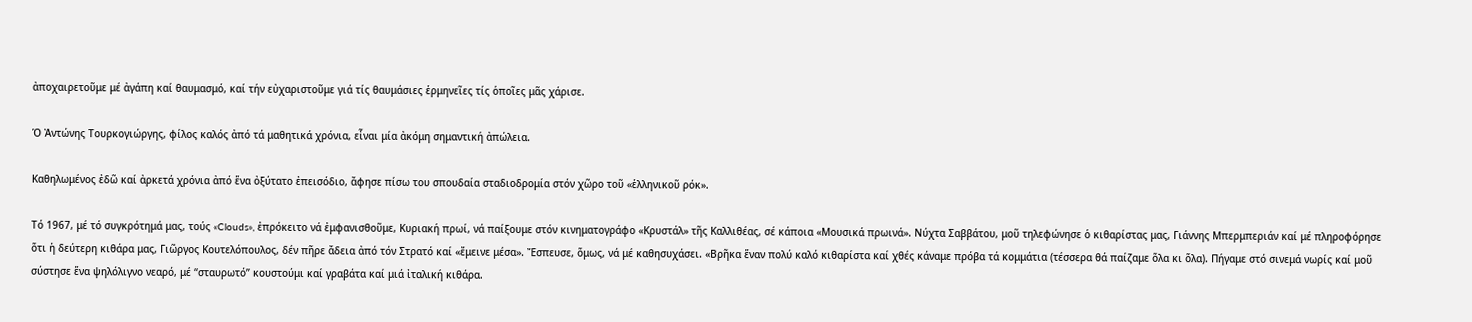ἀποχαιρετοῦμε μέ ἀγάπη καί θαυμασμό, καί τήν εὐχαριστοῦμε γιά τίς θαυμάσιες ἑρμηνεῖες τίς ὁποῖες μᾶς χάρισε.

Ὁ Ἀντώνης Τουρκογιώργης, φίλος καλός ἀπό τά μαθητικά χρόνια, εἶναι μία ἀκόμη σημαντική ἀπώλεια.

Καθηλωμένος ἐδῶ καί ἀρκετά χρόνια ἀπό ἕνα ὀξύτατο ἐπεισόδιο, ἄφησε πίσω του σπουδαία σταδιοδρομία στόν χῶρο τοῦ «ἑλληνικοῦ ρόκ».

Τό 1967, μέ τό συγκρότημά μας, τούς «Clouds», ἐπρόκειτο νά ἐμφανισθοῦμε, Κυριακή πρωί, νά παίξουμε στόν κινηματογράφο «Κρυστάλ» τῆς Καλλιθέας, σέ κάποια «Μουσικά πρωινά». Νύχτα Σαββάτου, μοῦ τηλεφώνησε ὁ κιθαρίστας μας, Γιάννης Μπερμπεριάν καί μέ πληροφόρησε ὅτι ἡ δεύτερη κιθάρα μας, Γιῶργος Κουτελόπουλος, δέν πῆρε ἄδεια ἀπό τόν Στρατό καί «ἔμεινε μέσα». Ἔσπευσε, ὅμως, νά μέ καθησυχάσει. «Βρῆκα ἕναν πολύ καλό κιθαρίστα καί χθές κάναμε πρόβα τά κομμάτια (τέσσερα θά παίζαμε ὅλα κι ὅλα). Πήγαμε στό σινεμά νωρίς καί μοῦ σύστησε ἕνα ψηλόλιγνο νεαρό, μέ “σταυρωτό” κουστούμι καί γραβάτα καί μιά ἰταλική κιθάρα.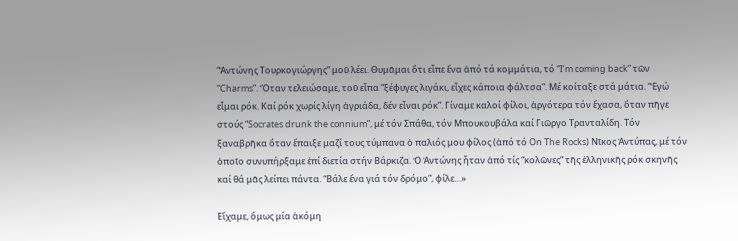“Ἀντώνης Τουρκογιώργης” μοῦ λέει. Θυμᾶμαι ὅτι εἶπε ἕνα ἀπό τά κομμάτια, τό “I’m coming back” τῶν “Charms”. Ὅταν τελειώσαμε, τοῦ εἶπα “ξέφυγες λιγάκι, εἶχες κάποια φάλτσα”. Μέ κοίταξε στά μάτια. “Ἐγώ εἶμαι ρόκ. Καί ρόκ χωρίς λίγη ἀγριάδα, δέν εἶναι ρόκ”. Γίναμε καλοί φίλοι, ἀργότερα τόν ἔχασα, ὅταν πῆγε στούς “Socrates drunk the connium”, μέ τόν Σπάθα, τόν Μπουκουβάλα καί Γιῶργο Τρανταλίδη. Τόν ξαναβρῆκα ὅταν ἔπαιξε μαζί τους τύμπανα ὁ παλιός μου φίλος (ἀπό τό On The Rocks) Νῖκος Ἀντύπας, μέ τόν ὁποῖο συνυπήρξαμε ἐπί διετία στήν Βάρκιζα. Ὁ Ἀντώνης ἦταν ἀπό τίς “κολῶνες” τῆς ἑλληνικῆς ρόκ σκηνῆς καί θά μᾶς λείπει πάντα. “Βάλε ἕνα γιά τόν δρόμο”, φίλε…»

Εἴχαμε, ὅμως μία ἀκόμη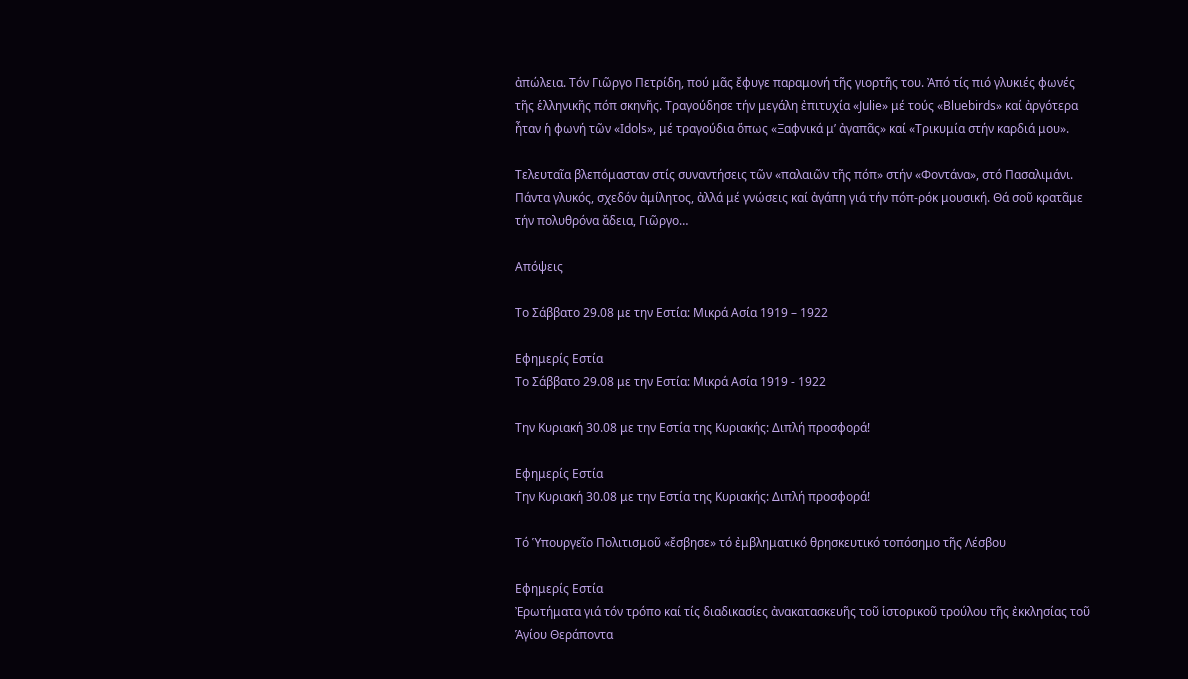ἀπώλεια. Τόν Γιῶργο Πετρίδη, πού μᾶς ἔφυγε παραμονή τῆς γιορτῆς του. Ἀπό τίς πιό γλυκιές φωνές τῆς ἑλληνικῆς πόπ σκηνῆς. Τραγούδησε τήν μεγάλη ἐπιτυχία «Julie» μέ τούς «Bluebirds» καί ἀργότερα ἦταν ἡ φωνή τῶν «Idols», μέ τραγούδια ὅπως «Ξαφνικά μ’ ἀγαπᾶς» καί «Τρικυμία στήν καρδιά μου».

Τελευταῖα βλεπόμασταν στίς συναντήσεις τῶν «παλαιῶν τῆς πόπ» στήν «Φοντάνα», στό Πασαλιμάνι. Πάντα γλυκός, σχεδόν ἀμίλητος, ἀλλά μέ γνώσεις καί ἀγάπη γιά τήν πόπ-ρόκ μουσική. Θά σοῦ κρατᾶμε τήν πολυθρόνα ἄδεια, Γιῶργο…

Απόψεις

Το Σάββατο 29.08 με την Εστία: Μικρά Ασία 1919 – 1922

Εφημερίς Εστία
Το Σάββατο 29.08 με την Εστία: Μικρά Ασία 1919 - 1922

Την Κυριακή 30.08 με την Εστία της Κυριακής: Διπλή προσφορά!

Εφημερίς Εστία
Την Κυριακή 30.08 με την Εστία της Κυριακής: Διπλή προσφορά!

Τό Ὑπουργεῖο Πολιτισμοῦ «ἔσβησε» τό ἐμβληματικό θρησκευτικό τοπόσημο τῆς Λέσβου

Εφημερίς Εστία
Ἐρωτήματα γιά τόν τρόπο καί τίς διαδικασίες ἀνακατασκευῆς τοῦ ἱστορικοῦ τρούλου τῆς ἐκκλησίας τοῦ Ἁγίου Θεράποντα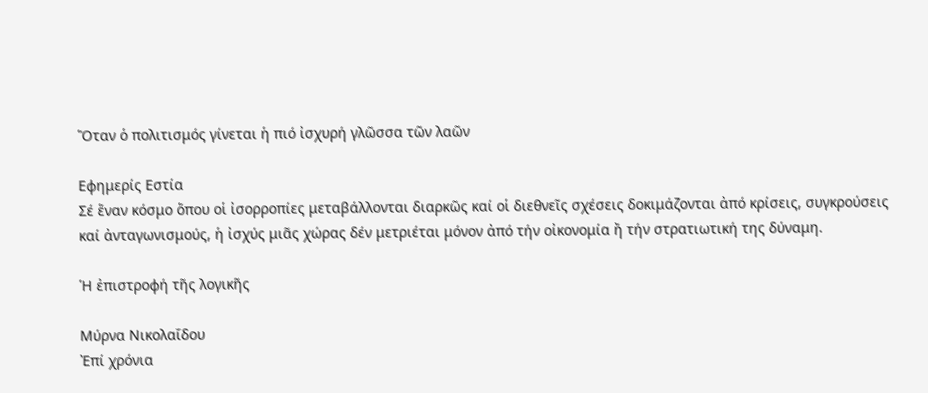Ὅταν ὁ πολιτισμός γίνεται ἡ πιό ἰσχυρή γλῶσσα τῶν λαῶν

Εφημερίς Εστία
Σέ ἕναν κόσμο ὅπου οἱ ἰσορροπίες μεταβάλλονται διαρκῶς καί οἱ διεθνεῖς σχέσεις δοκιμάζονται ἀπό κρίσεις, συγκρούσεις καί ἀνταγωνισμούς, ἡ ἰσχύς μιᾶς χώρας δέν μετριέται μόνον ἀπό τήν οἰκονομία ἤ τήν στρατιωτική της δύναμη.

Ἡ ἐπιστροφή τῆς λογικῆς

Μύρνα Νικολαΐδου
Ἐπί χρόνια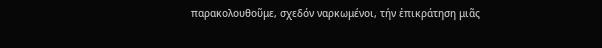παρακολουθοῦμε, σχεδόν ναρκωμένοι, τήν ἐπικράτηση μιᾶς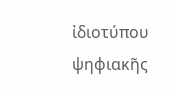ἰδιοτύπου ψηφιακῆς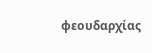φεουδαρχίας